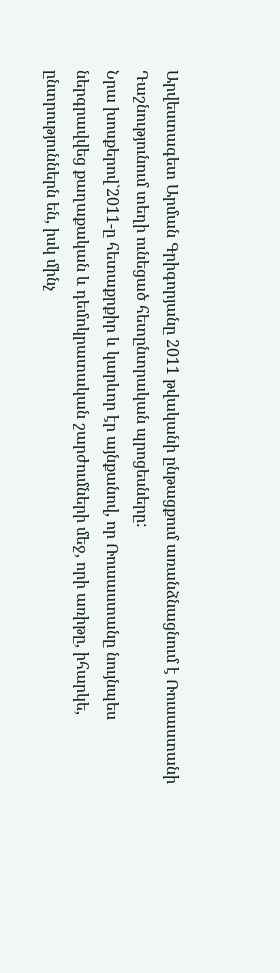Արվեստագետ Արման Գրիգորյանը 2011 թվականի ընթացքում առանձնացնում է Ռուսաստանի Դաշնությունում տեղի ունեցած հետընտրական պրոցեսները:
Նրա խոսքերով`2011-ը հետաքրքիր և կարևոր էր այնքանով, որ Ռուսաստանը նույնպես ներգրավվեց քաղաքական և դեմոկրատական շարժումների մեջ, որի առիթը, իհարկե, ընտրություններն են, իսկ մինչ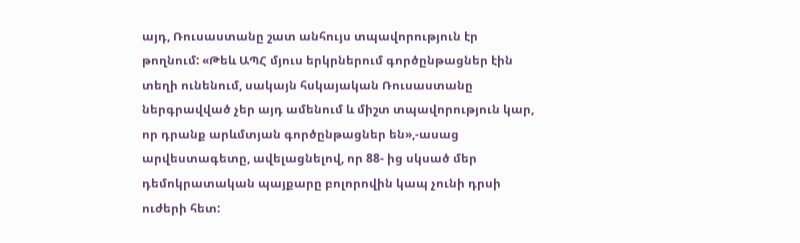այդ, Ռուսաստանը շատ անհույս տպավորություն էր թողնում: «Թեև ԱՊՀ մյուս երկրներում գործընթացներ էին տեղի ունենում, սակայն հսկայական Ռուսաստանը ներգրավված չեր այդ ամենում և միշտ տպավորություն կար, որ դրանք արևմտյան գործընթացներ են»,-ասաց արվեստագետը, ավելացնելով, որ 88- ից սկսած մեր դեմոկրատական պայքարը բոլորովին կապ չունի դրսի ուժերի հետ: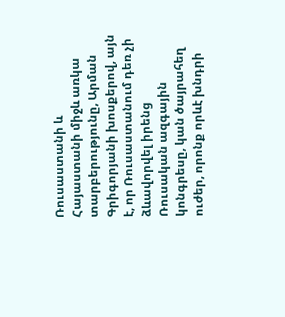Ռուսաստանի և Հայաստանի միջև առկա տարբերությունը, Արման Գրիգորյանի խոսքերով, այն է, որ Ռուսաստանում դեռ չի ձևավորվել իրենց Ռուսական ազգային կոնգրեսը, կան ծայրահեղ ուժեր, որոնք որևէ խնդրի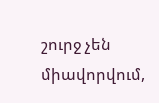շուրջ չեն միավորվում,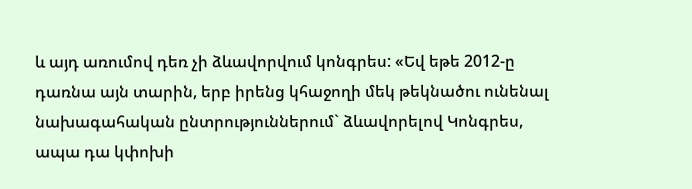և այդ առումով դեռ չի ձևավորվում կոնգրես: «Եվ եթե 2012-ը դառնա այն տարին, երբ իրենց կհաջողի մեկ թեկնածու ունենալ նախագահական ընտրություններում` ձևավորելով Կոնգրես, ապա դա կփոխի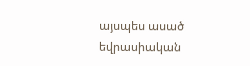այսպես ասած եվրասիական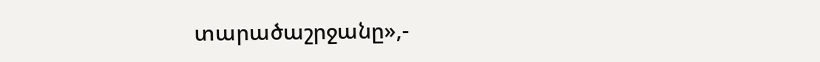տարածաշրջանը»,-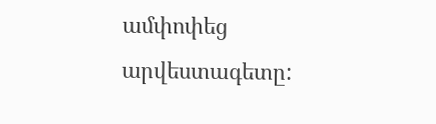ամփոփեց արվեստագետը: